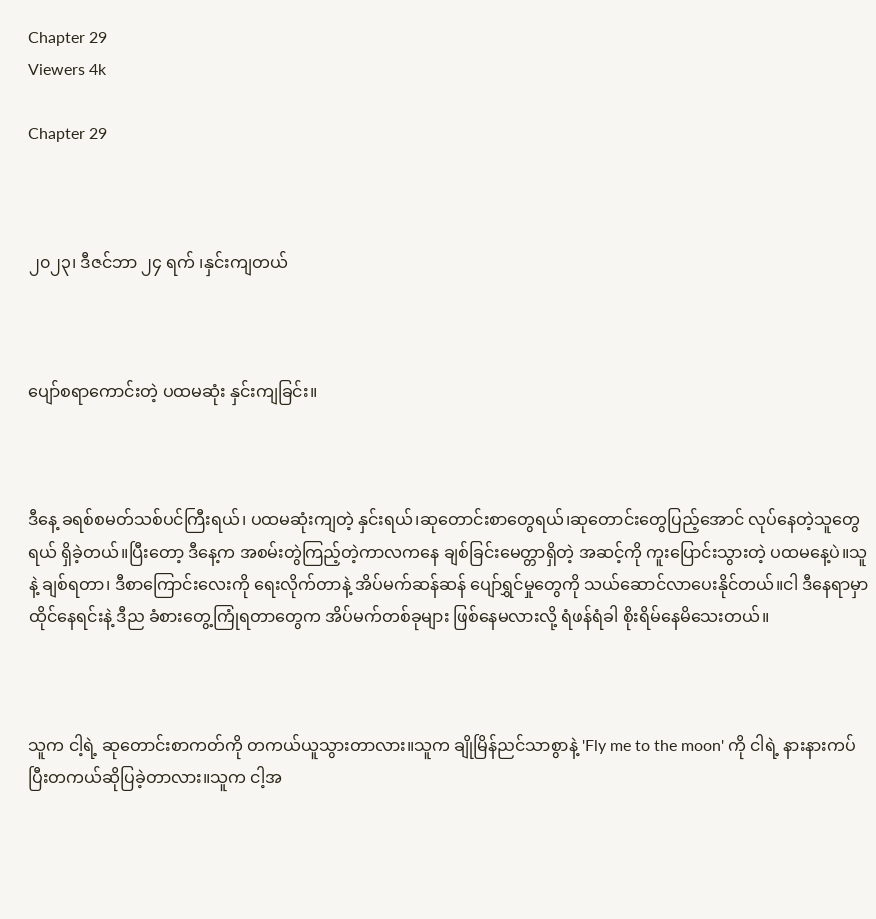Chapter 29
Viewers 4k

Chapter 29



၂၀၂၃၊ ဒီဇင်ဘာ ၂၄ ရက် ၊နှင်းကျတယ်



ပျော်စရာကောင်းတဲ့ ပထမဆုံး နှင်းကျခြင်း။



ဒီနေ့ ခရစ်စမတ်သစ်ပင်ကြီးရယ်၊ ပထမဆုံးကျတဲ့ နှင်းရယ်၊ဆုတောင်းစာတွေရယ်၊ဆုတောင်းတွေပြည့်အောင် လုပ်နေတဲ့သူတွေရယ် ရှိခဲ့တယ်။ပြီးတော့ ဒီနေ့က အစမ်းတွဲကြည့်တဲ့ကာလကနေ ချစ်ခြင်းမေတ္တာရှိတဲ့ အဆင့်ကို ကူးပြောင်းသွားတဲ့ ပထမနေ့ပဲ။သူနဲ့ ချစ်ရတာ၊ ဒီစာကြောင်းလေးကို ရေးလိုက်တာနဲ့ အိပ်မက်ဆန်ဆန် ပျော်ရွှင်မှုတွေကို သယ်ဆောင်လာပေးနိုင်တယ်။ငါ ဒီနေရာမှာ ထိုင်နေရင်းနဲ့ ဒီည ခံစားတွေ့ကြုံရတာတွေက အိပ်မက်တစ်ခုများ ဖြစ်နေမလားလို့ ရံဖန်ရံခါ စိုးရိမ်နေမိသေးတယ်။



သူက ငါ့ရဲ့ ဆုတောင်းစာကတ်ကို တကယ်ယူသွားတာလား။သူက ချိုမြိန်ညင်သာစွာနဲ့ 'Fly me to the moon' ကို ငါရဲ့ နားနားကပ်ပြီးတကယ်ဆိုပြခဲ့တာလား။သူက ငါ့အ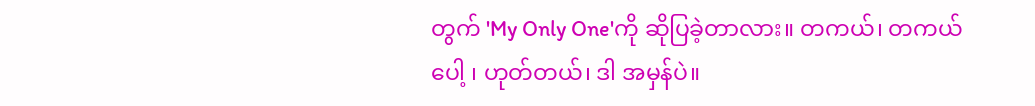တွက် 'My Only One'ကို ဆိုပြခဲ့တာလား။ တကယ်၊ တကယ်ပေါ့ ၊ ဟုတ်တယ်၊ ဒါ အမှန်ပဲ။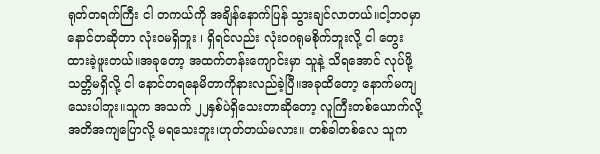ရုတ်တရက်ကြီး ငါ တကယ်ကို အချိန်နောက်ပြန် သွားချင်လာတယ်။ငါ့ဘဝမှာ နောင်တဆိုတာ လုံးဝမရှိဘူး ၊ ရှိရင်လည်း လုံးဝဂရုမစိုက်ဘူးလို့ ငါ တွေးထားခဲ့ဖူးတယ်။အခုတော့ အထက်တန်းကျောင်းမှာ သူနဲ့ သိရအောင် လုပ်ဖို့ သတ္တိမရှိလို့ ငါ နောင်တရနေမိတာကိုနားလည်ခဲ့ပြီ။အခုထိတော့ နောက်မကျသေးပါဘူး။သူက အသက် ၂၂နှစ်ပဲရှိသေးတာဆိုတော့ လူကြီးတစ်ယောက်လို့ အတိအကျပြောလို့ မရသေးဘူး၊ဟုတ်တယ်မလား။ တစ်ခါတစ်လေ သူက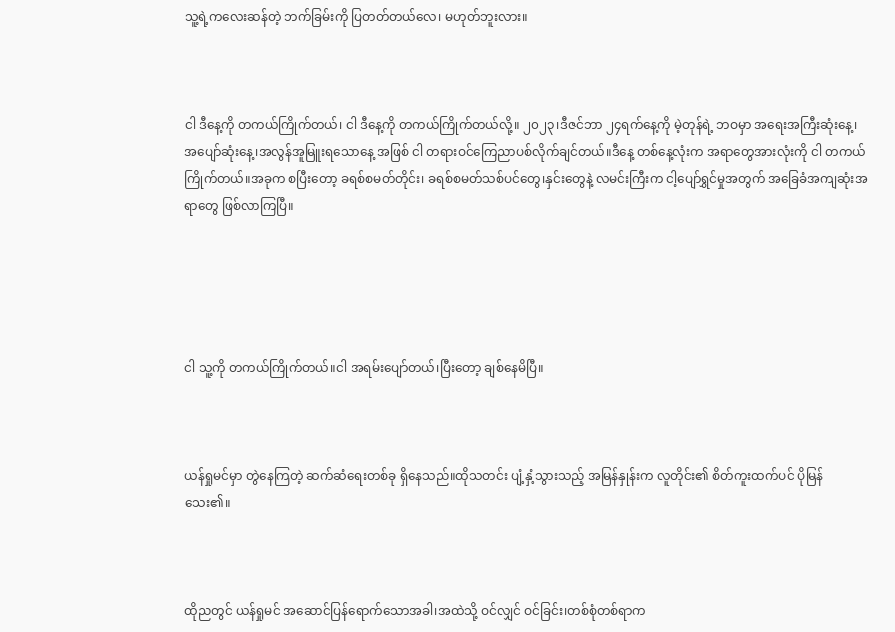သူ့ရဲ့ကလေးဆန်တဲ့ ဘက်ခြမ်းကို ပြတတ်တယ်လေ၊ မဟုတ်ဘူးလား။



ငါ ဒီနေ့ကို တကယ်ကြိုက်တယ်၊ ငါ ဒီနေ့ကို တကယ်ကြိုက်တယ်လို့။ ၂၀၂၃၊ဒီဇင်ဘာ ၂၄ရက်နေ့ကို မဲ့တုန်ရဲ့ ဘဝမှာ အရေးအကြီးဆုံးနေ့၊အပျော်ဆုံးနေ့၊အလွန်အူမြူးရသောနေ့ အဖြစ် ငါ တရားဝင်ကြေညာပစ်လိုက်ချင်တယ်။ဒီနေ့ တစ်နေ့လုံးက အရာတွေအားလုံးကို ငါ တကယ်ကြိုက်တယ်။အခုက စပြီးတော့ ခရစ်စမတ်တိုင်း၊ ခရစ်စမတ်သစ်ပင်တွေ၊နှင်းတွေနဲ့ လမင်းကြီးက ငါ့ပျော်ရွှင်မှုအတွက် အခြေခံအကျဆုံးအရာတွေ ဖြစ်လာကြပြီ။





ငါ သူ့ကို တကယ်ကြိုက်တယ်။ငါ အရမ်းပျော်တယ်၊ပြီးတော့ ချစ်နေမိပြီ။



ယန်ရှုမင်မှာ တွဲနေကြတဲ့ ဆက်ဆံရေးတစ်ခု ရှိနေသည်။ထိုသတင်း ပျံ့နှံ့သွားသည့် အမြန်နှုန်းက လူတိုင်း၏ စိတ်ကူးထက်ပင် ပိုမြန်သေး၏။



ထိုညတွင် ယန်ရှုမင် အဆောင်ပြန်ရောက်သောအခါ၊အထဲသို့ ဝင်လျှင် ဝင်ခြင်း၊တစ်စုံတစ်ရာက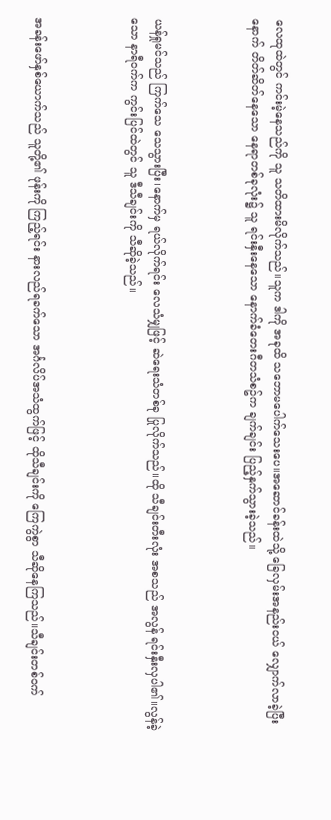လေထုထဲတွင် ကင်းမဲ့နေသည်ကို သူ သတိထားမိလိုက်သည်။သူက ဒါကို အခုထိ သဘောမပေါက်သေးပေ။အဆောင်ခန်းထဲသို့ ခြေလှမ်းအနည်းငယ် လျှောက်လာခဲ့ပြီးနောက် တိတ်ဆိတ်နေသော နေရာတစ်ခုလုံး၌ သူ ရင်းနှီးနေသော နောက်ခံတေးဂီတသံစဥ်က ချက်ချင်း ပြည့်နှက်သွားခဲ့သည်။



ယန်ရှုမင်သည် ကြက်သေ သေသွားပြီး၊နောက်မှ ရယ်လိုက်ရင်း လေသံမျှဖြင့် ဆဲရေးသံတစ်ခု ပြုလိုက်သည်။ထို သီချင်းတီးလုံး အစသည် အလွန် ရင်းနှီးလှပါ၏။လွန်ခဲ့သော နာရီဝက်က ကွင်းပြင်ထဲတွင် သူ ဒီသီချင်းကို သီဆိုခဲ့သည်။



အခန်းဖော်နှစ်ယောက်သည် သူတို့၏ ဖုန်းကို ကြည့်ရင်း နားလည်ရခက်သော အင်္ဂလိပ်အသံထွက်ဖြင့် ထိုသီချင်းကို ကြေကွဲစွာ သီဆိုနေကြသည်။သီချင်းတစ်ဝက်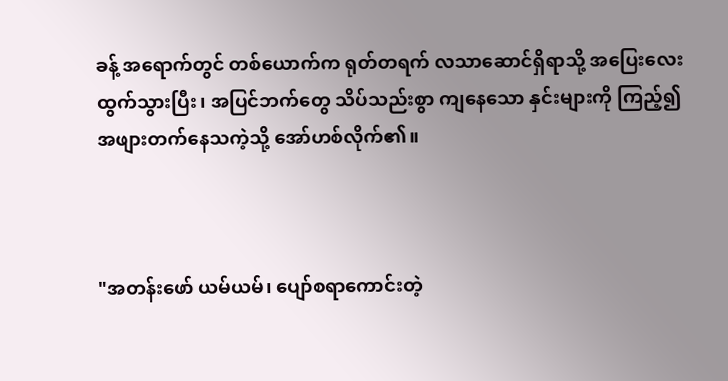ခန့် အရောက်တွင် တစ်ယောက်က ရုတ်တရက် လသာဆောင်ရှိရာသို့ အပြေးလေး ထွက်သွားပြီး၊ အပြင်ဘက်တွေ သိပ်သည်းစွာ ကျနေသော နှင်းများကို ကြည့်၍ အဖျားတက်နေသကဲ့သို့ အော်ဟစ်လိုက်၏။



"အတန်းဖော် ယမ်ယမ်၊ ပျော်စရာကောင်းတဲ့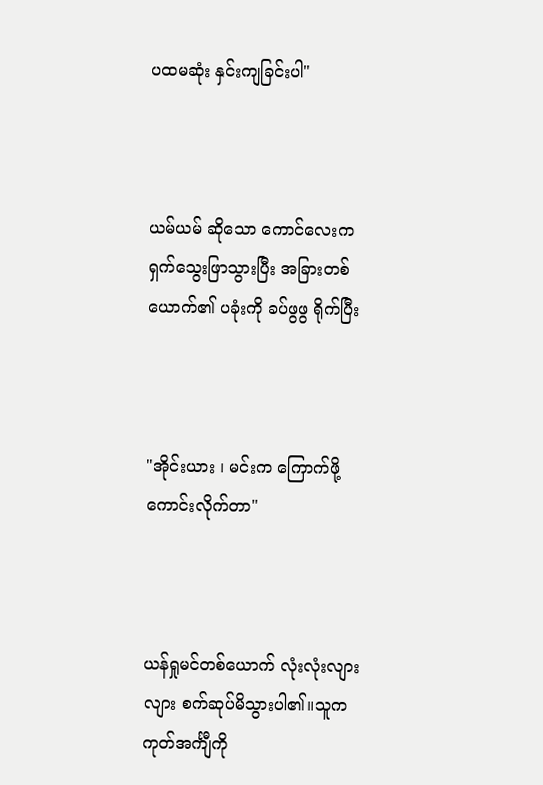ပထမဆုံး နှင်းကျခြင်းပါ"



ယမ်ယမ် ဆိုသော ကောင်လေးက ရှက်သွေးဖြာသွားပြီး အခြားတစ်ယောက်၏ ပခုံးကို ခပ်ဖွဖွ ရိုက်ပြီး



"အိုင်းယား ၊ မင်းက ကြောက်ဖို့ကောင်းလိုက်တာ"



ယန်ရှုမင်တစ်ယောက် လုံးလုံးလျားလျား စက်ဆုပ်မိသွားပါ၏။သူက ကုတ်အင်္ကျီကို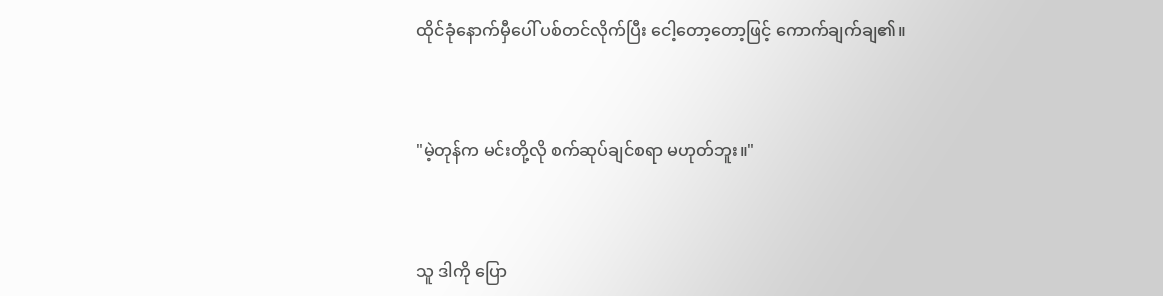ထိုင်ခုံနောက်မှီပေါ် ပစ်တင်လိုက်ပြီး ငေါ့တော့တော့ဖြင့် ကောက်ချက်ချ၏။



"မဲ့တုန်က မင်းတို့လို စက်ဆုပ်ချင်စရာ မဟုတ်ဘူး။"



သူ ဒါကို ပြော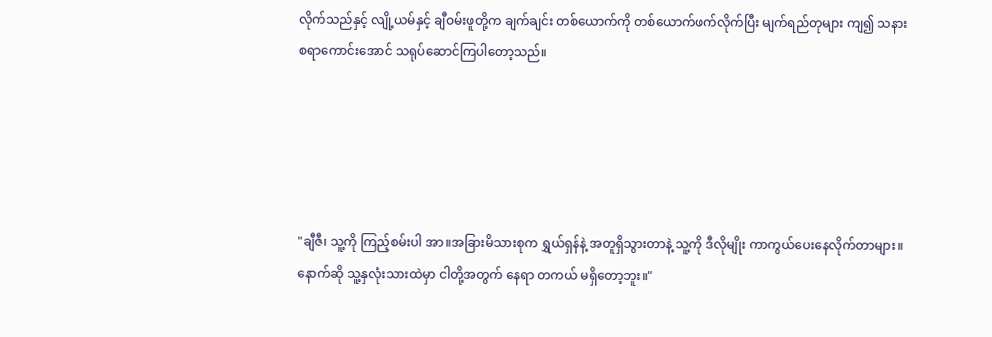လိုက်သည်နှင့် လျို့ယမ်နှင့် ချီဝမ်းဖူတို့က ချက်ချင်း တစ်ယောက်ကို တစ်ယောက်ဖက်လိုက်ပြီး မျက်ရည်တုများ ကျ၍ သနားစရာကောင်းအောင် သရုပ်ဆောင်ကြပါတော့သည်။





"ချီဇီ၊ သူ့ကို ကြည့်စမ်းပါ အာ။အခြားမိသားစုက ရွှယ်ရှန်နဲ့ အတူရှိသွားတာနဲ့ သူ့ကို ဒီလိုမျိုး ကာကွယ်ပေးနေလိုက်တာများ။နောက်ဆို သူ့နှလုံးသားထဲမှာ ငါတို့အတွက် နေရာ တကယ် မရှိတော့ဘူး။"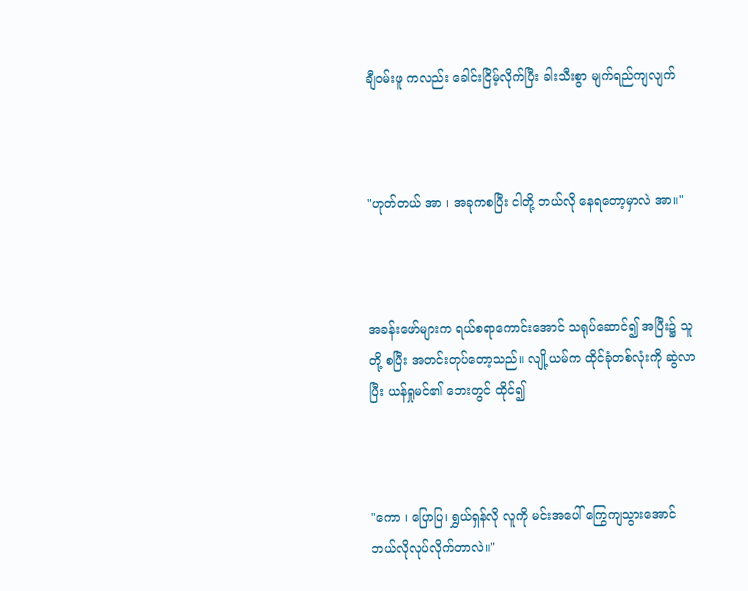ချီဝမ်းဖူ ကလည်း ခေါင်းငြိမ့်လိုက်ပြီး ခါးသီးစွာ မျက်ရည်ကျလျက်



"ဟုတ်တယ် အာ ၊ အခုကစပြီး ငါတို့ ဘယ်လို နေရတော့မှာလဲ အာ။"



အခန်းဖော်များက ရယ်စရာကောင်းအောင် သရုပ်ဆောင်၍ အပြီး၌ သူတို့ စပြီး အတင်းတုပ်တော့သည်။ လျို့ယမ်က ထိုင်ခုံတစ်လုံးကို ဆွဲလာပြီး ယန်ရှုမင်၏ ဘေးတွင် ထိုင်၍



"ကော ၊ ပြောပြ၊ ရွှယ်ရှန်လို လူကို မင်းအပေါ် ကြွေကျသွားအောင် ဘယ်လိုလုပ်လိုက်တာလဲ။"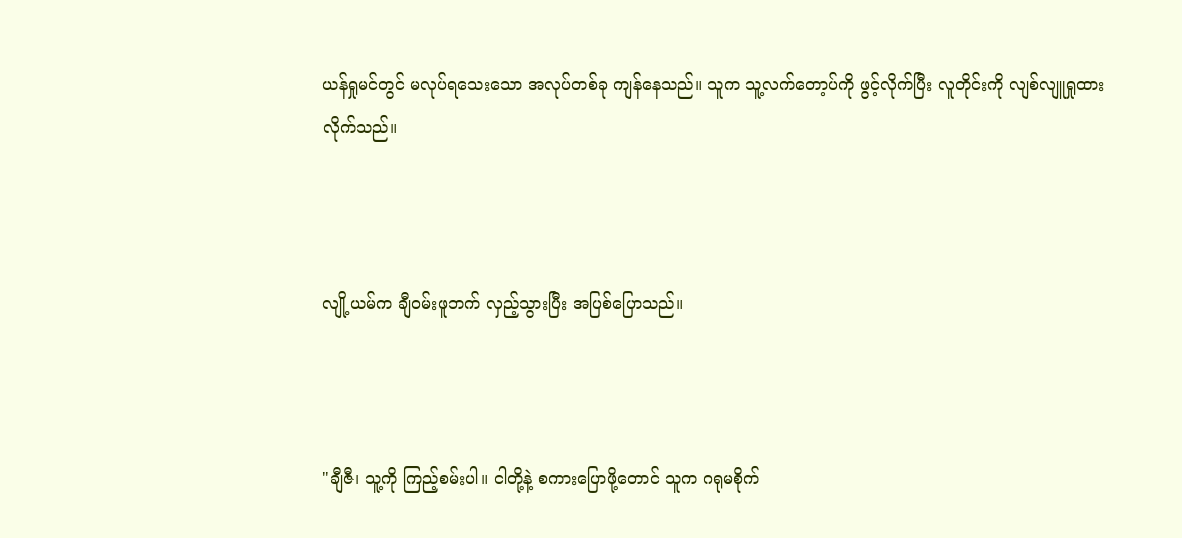ယန်ရှုမင်တွင် မလုပ်ရသေးသော အလုပ်တစ်ခု ကျန်နေသည်။ သူက သူ့လက်တော့ပ်ကို ဖွင့်လိုက်ပြီး လူတိုင်းကို လျစ်လျူရှုထားလိုက်သည်။



လျို့ယမ်က ချီဝမ်းဖူဘက် လှည့်သွားပြီး အပြစ်ပြောသည်။



"ချီဇီ၊ သူ့ကို ကြည့်စမ်းပါ။ ငါတို့နဲ့ စကားပြောဖို့တောင် သူက ဂရုမစိုက်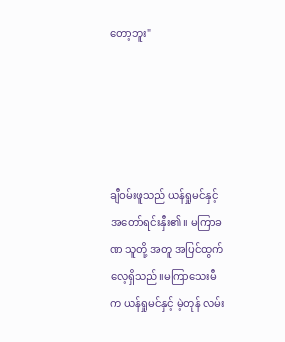တော့ဘူး"





ချီဝမ်းဖူသည် ယန်ရှုမင်နှင့် အတော်ရင်းနှီး၏။ မကြာခဏ သူတို့ အတူ အပြင်ထွက်လေ့ရှိသည်။မကြာသေးမီက ယန်ရှုမင်နှင့် မဲ့တုန် လမ်း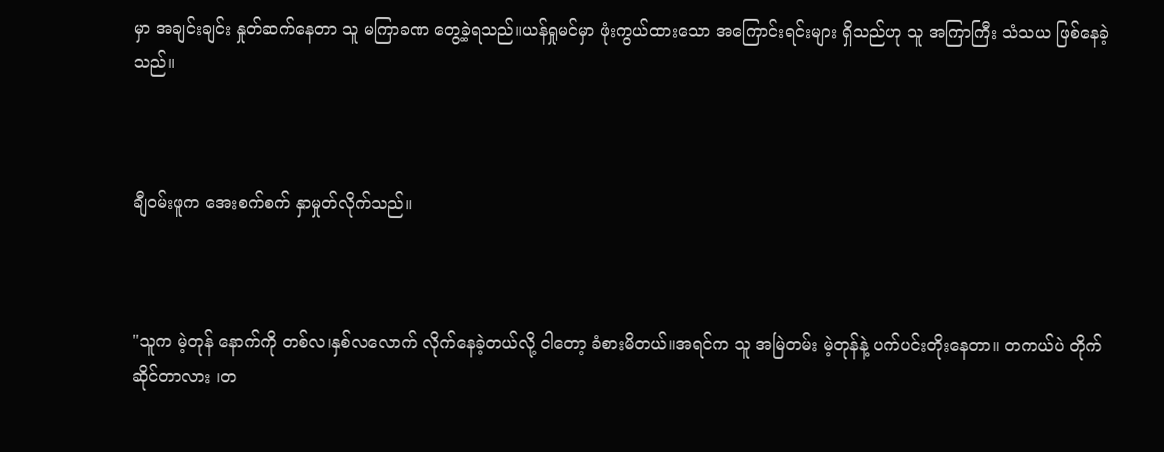မှာ အချင်းချင်း နှုတ်ဆက်နေတာ သူ မကြာခဏ တွေ့ခဲ့ရသည်။ယန်ရှုမင်မှာ ဖုံးကွယ်ထားသော အကြောင်းရင်းများ ရှိသည်ဟု သူ အကြာကြီး သံသယ ဖြစ်နေခဲ့သည်။



ချီဝမ်းဖူက အေးစက်စက် နှာမှုတ်လိုက်သည်။



"သူက မဲ့တုန် နောက်ကို တစ်လ၊နှစ်လလောက် လိုက်နေခဲ့တယ်လို့ ငါတော့ ခံစားမိတယ်။အရင်က သူ အမြဲတမ်း မဲ့တုန်နဲ့ ပက်ပင်းတိုးနေတာ။ တကယ်ပဲ တိုက်ဆိုင်တာလား ၊တ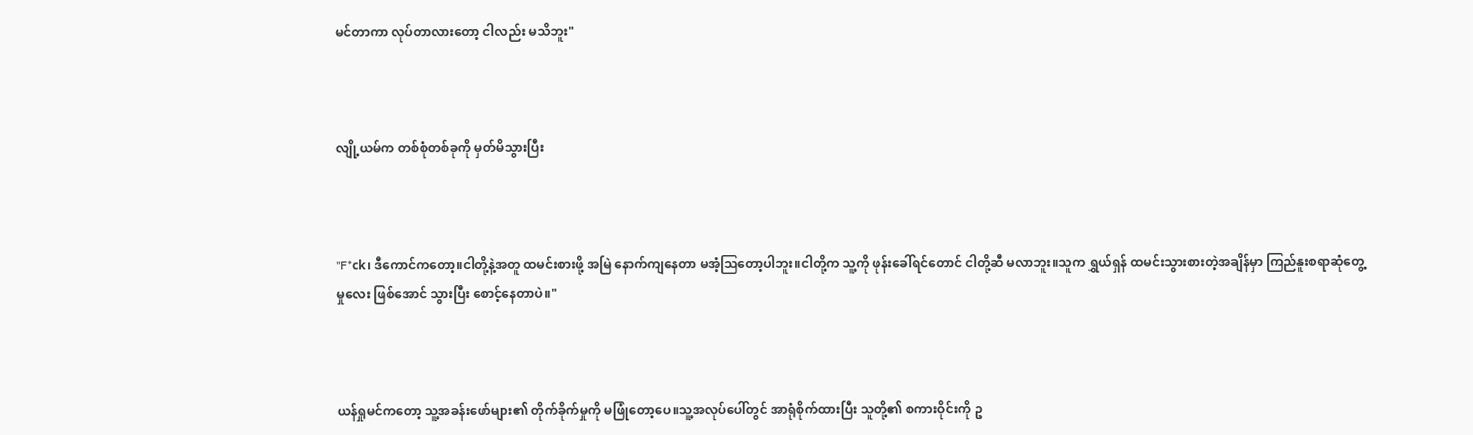မင်တာကာ လုပ်တာလားတော့ ငါလည်း မသိဘူး"



လျို့ယမ်က တစ်စုံတစ်ခုကို မှတ်မိသွားပြီး



"F*ck၊ ဒီကောင်ကတော့။ငါတို့နဲ့အတူ ထမင်းစားဖို့ အမြဲ နောက်ကျနေတာ မအံ့ဩတော့ပါဘူး။ငါတို့က သူ့ကို ဖုန်းခေါ်ရင်တောင် ငါတို့ဆီ မလာဘူး။သူက ရွှယ်ရှန် ထမင်းသွားစားတဲ့အချိန်မှာ ကြည်နူးစရာဆုံတွေ့မှုလေး ဖြစ်အောင် သွားပြီး စောင့်နေတာပဲ။"



ယန်ရှုမင်ကတော့ သူ့အခန်းဖော်များ၏ တိုက်ခိုက်မှုကို မဖြုံတော့ပေ။သူ့အလုပ်ပေါ်တွင် အာရုံစိုက်ထားပြီး သူတို့၏ စကားဝိုင်းကို ဥ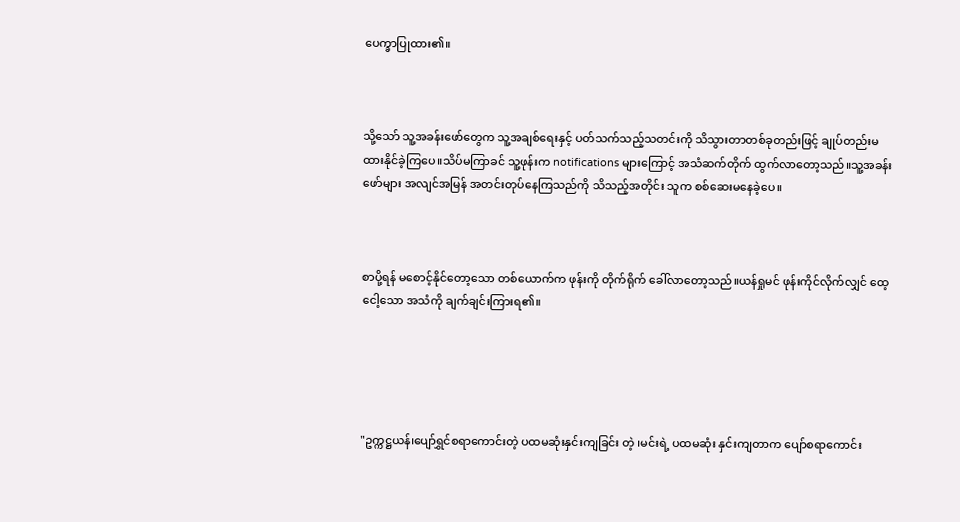ပေက္ခာပြုထား၏။



သို့သော် သူ့အခန်းဖော်တွေက သူ့အချစ်ရေးနှင့် ပတ်သက်သည့်သတင်းကို သိသွားတာတစ်ခုတည်းဖြင့် ချုပ်တည်းမထားနိုင်ခဲ့ကြပေ။သိပ်မကြာခင် သူ့ဖုန်းက notifications များကြောင့် အသံဆက်တိုက် ထွက်လာတော့သည်။သူ့အခန်းဖော်များ အလျင်အမြန် အတင်းတုပ်နေကြသည်ကို သိသည့်အတိုင်း သူက စစ်ဆေးမနေခဲ့ပေ။



စာပို့ရန် မစောင့်နိုင်တော့သော တစ်ယောက်က ဖုန်းကို တိုက်ရိုက် ခေါ်လာတော့သည်။ယန်ရှုမင် ဖုန်းကိုင်လိုက်လျှင် ထေ့ငေါ့သော အသံကို ချက်ချင်းကြားရ၏။





"ဥက္ကဋ္ဌယန်၊ပျော်ရွှင်စရာကောင်းတဲ့ ပထမဆုံးနှင်းကျခြင်း တဲ့ ၊မင်းရဲ့ ပထမဆုံး နှင်းကျတာက ပျော်စရာကောင်း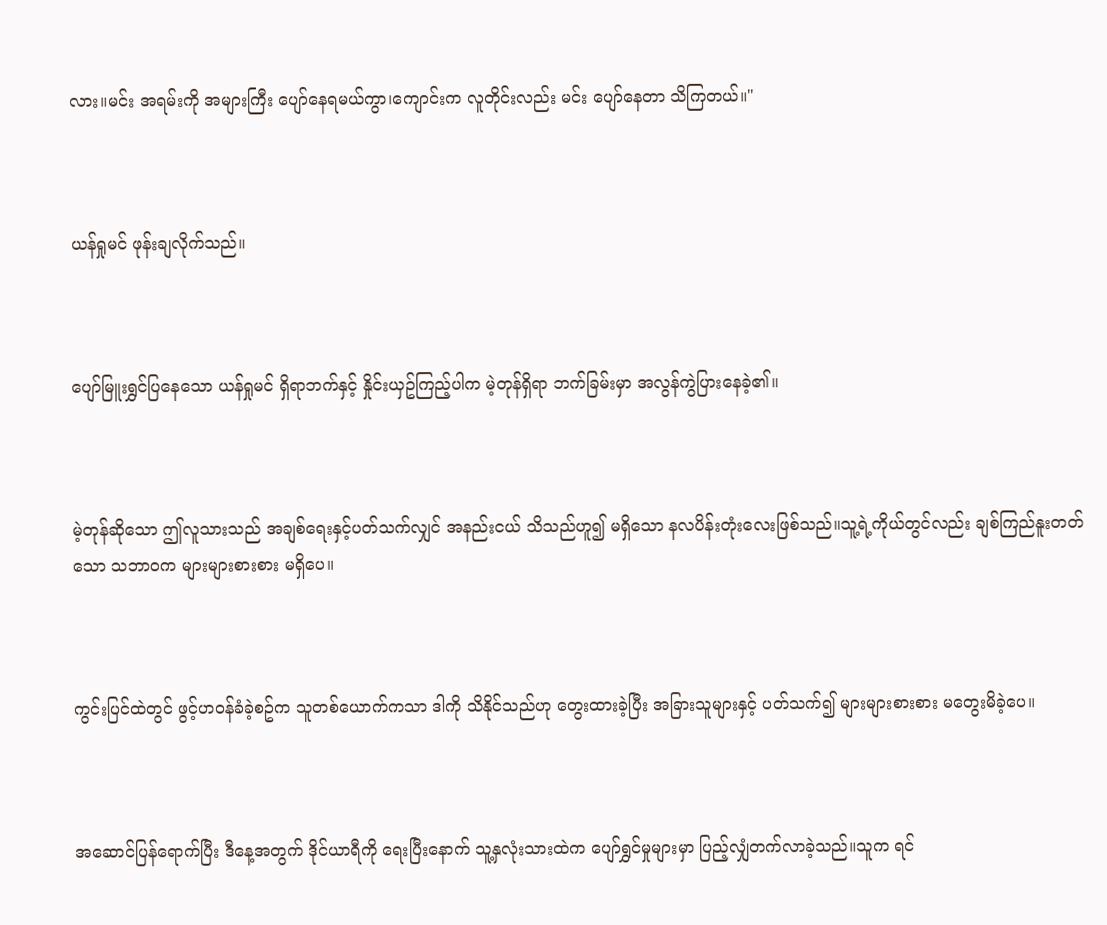လား။မင်း အရမ်းကို အများကြီး ပျော်နေရမယ်ကွာ၊ကျောင်းက လူတိုင်းလည်း မင်း ပျော်နေတာ သိကြတယ်။"



ယန်ရှုမင် ဖုန်းချလိုက်သည်။



ပျော်မြူးရွှင်ပြနေသော ယန်ရှုမင် ရှိရာဘက်နှင့် နှိုင်းယှဥ်ကြည့်ပါက မဲ့တုန်ရှိရာ ဘက်ခြမ်းမှာ အလွန်ကွဲပြားနေခဲ့၏။



မဲ့တုန်ဆိုသော ဤလူသားသည် အချစ်ရေးနှင့်ပတ်သက်လျှင် အနည်းငယ် သိသည်ဟူ၍ မရှိသော နလပိန်းတုံးလေးဖြစ်သည်။သူ့ရဲ့ကိုယ်တွင်လည်း ချစ်ကြည်နူးတတ်သော သဘာဝက များများစားစား မရှိပေ။



ကွင်းပြင်ထဲတွင် ဖွင့်ဟဝန်ခံခဲ့စဥ်က သူတစ်ယောက်ကသာ ဒါကို သိနိုင်သည်ဟု တွေးထားခဲ့ပြီး အခြားသူများနှင့် ပတ်သက်၍ များများစားစား မတွေးမိခဲ့ပေ။



အဆောင်ပြန်ရောက်ပြီး ဒီနေ့အတွက် ဒိုင်ယာရီကို ရေးပြီးနောက် သူ့နှလုံးသားထဲက ပျော်ရွှင်မှုများမှာ ပြည့်လျှံတက်လာခဲ့သည်။သူက ရင်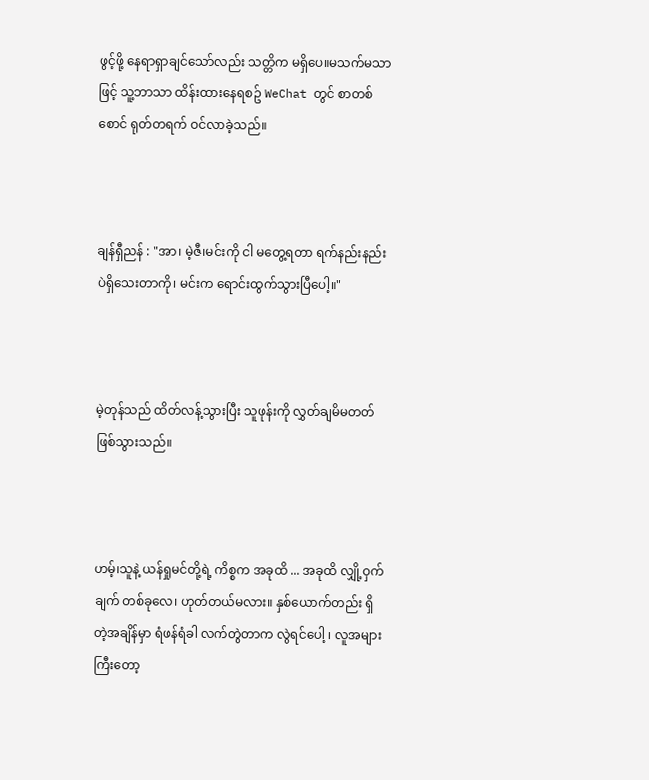ဖွင့်ဖို့ နေရာရှာချင်သော်လည်း သတ္တိက မရှိပေ။မသက်မသာဖြင့် သူ့ဘာသာ ထိန်းထားနေရစဥ် WeChat တွင် စာတစ်စောင် ရုတ်တရက် ဝင်လာခဲ့သည်။



ချန်ရှီညန် : "အာ၊ မဲ့ဇီ၊မင်းကို ငါ မတွေ့ရတာ ရက်နည်းနည်းပဲရှိသေးတာကို၊ မင်းက ရောင်းထွက်သွားပြီပေါ့။"



မဲ့တုန်သည် ထိတ်လန့်သွားပြီး သူဖုန်းကို လွှတ်ချမိမတတ် ဖြစ်သွားသည်။



ဟမ့်၊သူနဲ့ ယန်ရှုမင်တို့ရဲ့ ကိစ္စက အခုထိ ... အခုထိ လျှို့ဝှက်ချက် တစ်ခုလေ၊ ဟုတ်တယ်မလား။ နှစ်ယောက်တည်း ရှိတဲ့အချိန်မှာ ရံဖန်ရံခါ လက်တွဲတာက လွဲရင်ပေါ့ ၊ လူအများကြီးတော့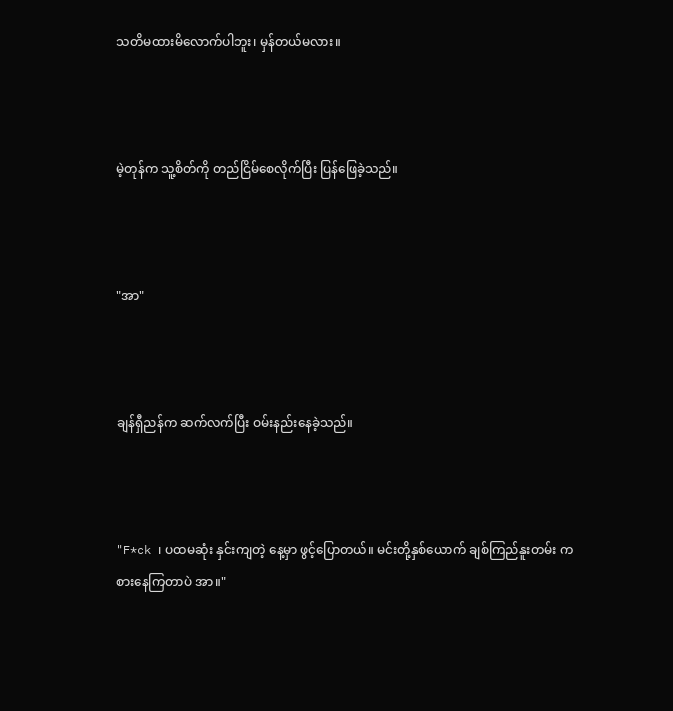သတိမထားမိလောက်ပါဘူး၊ မှန်တယ်မလား။



မဲ့တုန်က သူ့စိတ်ကို တည်ငြိမ်စေလိုက်ပြီး ပြန်ဖြေခဲ့သည်။



"အာ"



ချန်ရှီညန်က ဆက်လက်ပြီး ဝမ်းနည်းနေခဲ့သည်။



"F*ck ၊ ပထမဆုံး နှင်းကျတဲ့ နေ့မှာ ဖွင့်ပြောတယ်။ မင်းတို့နှစ်ယောက် ချစ်ကြည်နူးတမ်း ကစားနေကြတာပဲ အာ။"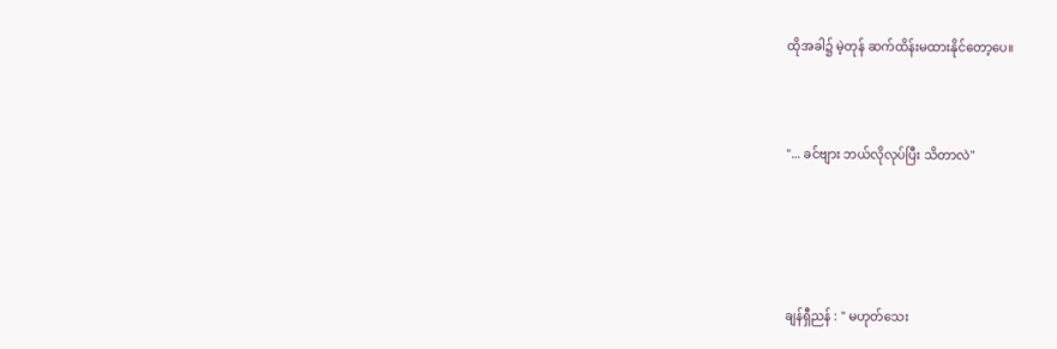ထိုအခါ၌ မဲ့တုန် ဆက်ထိန်းမထားနိုင်တော့ပေ။



"... ခင်ဗျား ဘယ်လိုလုပ်ပြီး သိတာလဲ"





ချန်ရှီညန် : " မဟုတ်သေး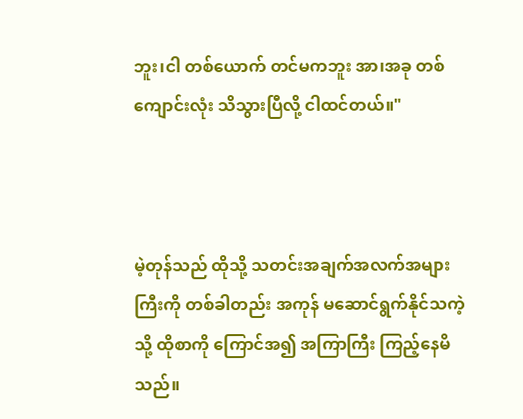ဘူး၊ငါ တစ်ယောက် တင်မကဘူး အာ၊အခု တစ်ကျောင်းလုံး သိသွားပြီလို့ ငါထင်တယ်။"



မဲ့တုန်သည် ထိုသို့ သတင်းအချက်အလက်အများကြီးကို တစ်ခါတည်း အကုန် မဆောင်ရွက်နိုင်သကဲ့သို့ ထိုစာကို ကြောင်အ၍ အကြာကြီး ကြည့်နေမိသည်။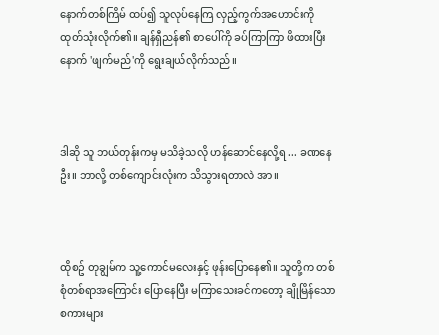နောက်တစ်ကြိမ် ထပ်၍ သူလုပ်နေကြ လှည့်ကွက်အဟောင်းကို ထုတ်သုံးလိုက်၏။ ချန်ရှီညန်၏ စာပေါ်ကို ခပ်ကြာကြာ ဖိထားပြီးနောက် 'ဖျက်မည်'ကို ရွေးချယ်လိုက်သည်။



ဒါဆို သူ ဘယ်တုန်းကမှ မသိခဲ့သလို ဟန်ဆောင်နေလို့ရ ... ခဏနေဦး။ ဘာလို့ တစ်ကျောင်းလုံးက သိသွားရတာလဲ အာ။



ထိုစဥ် တုချွမ်က သူ့ကောင်မလေးနှင့် ဖုန်းပြောနေ၏။ သူတို့က တစ်စုံတစ်ရာအကြောင်း ပြောနေပြီး မကြာသေးခင်ကတော့ ချိုမြိန်သော စကားများ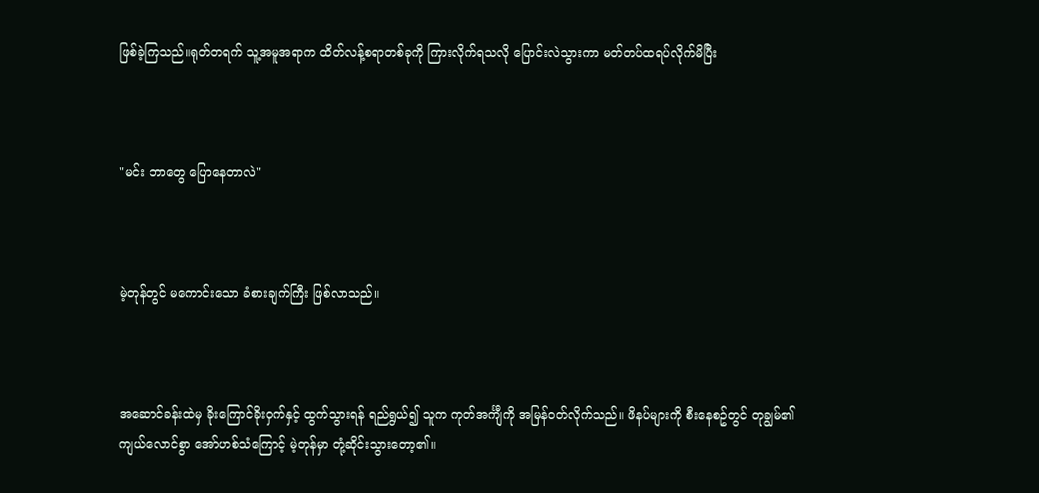ဖြစ်ခဲ့ကြသည်။ရုတ်တရက် သူ့အမူအရာက ထိတ်လန့်စရာတစ်ခုကို ကြားလိုက်ရသလို ပြောင်းလဲသွားကာ မတ်တပ်ထရပ်လိုက်မိပြီး



"မင်း ဘာတွေ ပြောနေတာလဲ"



မဲ့တုန်တွင် မကောင်းသော ခံစားချက်ကြီး ဖြစ်လာသည်။



အဆောင်ခန်းထဲမှ ခိုးကြောင်ခိုးဝှက်နှင့် ထွက်သွားရန် ရည်ရွယ်၍ သူက ကုတ်အင်္ကျီကို အမြန်ဝတ်လိုက်သည်။ ဖိနပ်များကို စီးနေစဥ်တွင် တုချွမ်၏ ကျယ်လောင်စွာ အော်ဟစ်သံကြောင့် မဲ့တုန်မှာ တုံ့ဆိုင်းသွားတော့၏။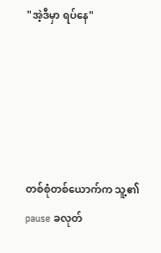"အဲ့ဒီမှာ ရပ်နေ"





တစ်စုံတစ်ယောက်က သူ့၏ pause ခလုတ်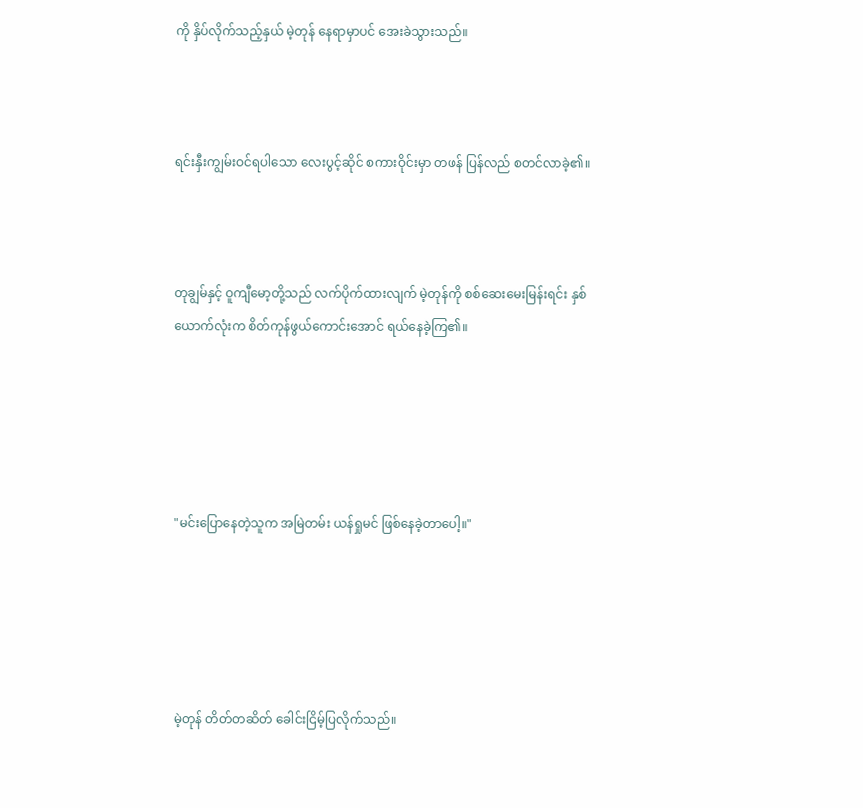ကို နှိပ်လိုက်သည့်နှယ် မဲ့တုန် နေရာမှာပင် အေးခဲသွားသည်။



ရင်းနှီးကျွမ်းဝင်ရပါသော လေးပွင့်ဆိုင် စကားဝိုင်းမှာ တဖန် ပြန်လည် စတင်လာခဲ့၏။



တုချွမ်နှင့် ဝူကျီမော့တို့သည် လက်ပိုက်ထားလျက် မဲ့တုန်ကို စစ်ဆေးမေးမြန်းရင်း နှစ်ယောက်လုံးက စိတ်ကုန်ဖွယ်ကောင်းအောင် ရယ်နေခဲ့ကြ၏။





"မင်းပြောနေတဲ့သူက အမြဲတမ်း ယန်ရှုမင် ဖြစ်နေခဲ့တာပေါ့။"





မဲ့တုန် တိတ်တဆိတ် ခေါင်းငြိမ့်ပြလိုက်သည်။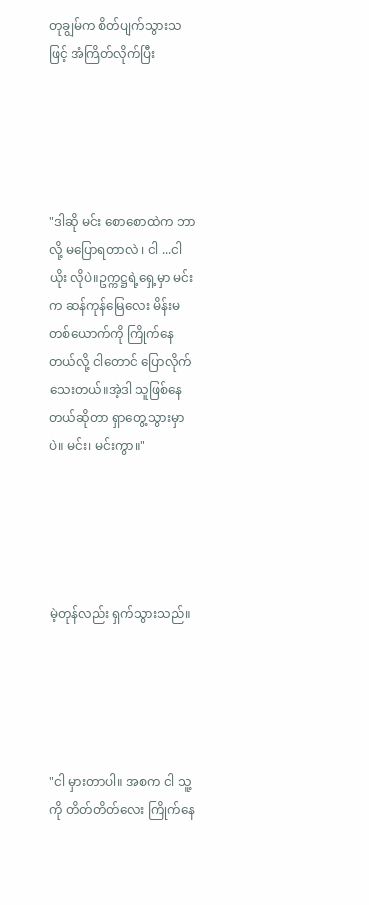တုချွမ်က စိတ်ပျက်သွားသဖြင့် အံကြိတ်လိုက်ပြီး





"ဒါဆို မင်း စောစောထဲက ဘာလို့ မပြောရတာလဲ ၊ ငါ ...ငါယိုး လိုပဲ။ဥက္ကဋ္ဌရဲ့ရှေ့မှာ မင်းက ဆန်ကုန်မြေလေး မိန်းမတစ်ယောက်ကို ကြိုက်နေတယ်လို့ ငါတောင် ပြောလိုက်သေးတယ်။အဲ့ဒါ သူဖြစ်နေတယ်ဆိုတာ ရှာတွေ့သွားမှာပဲ။ မင်း၊ မင်းကွာ။"





မဲ့တုန်လည်း ရှက်သွားသည်။





"ငါ မှားတာပါ။ အစက ငါ သူ့ကို တိတ်တိတ်လေး ကြိုက်နေ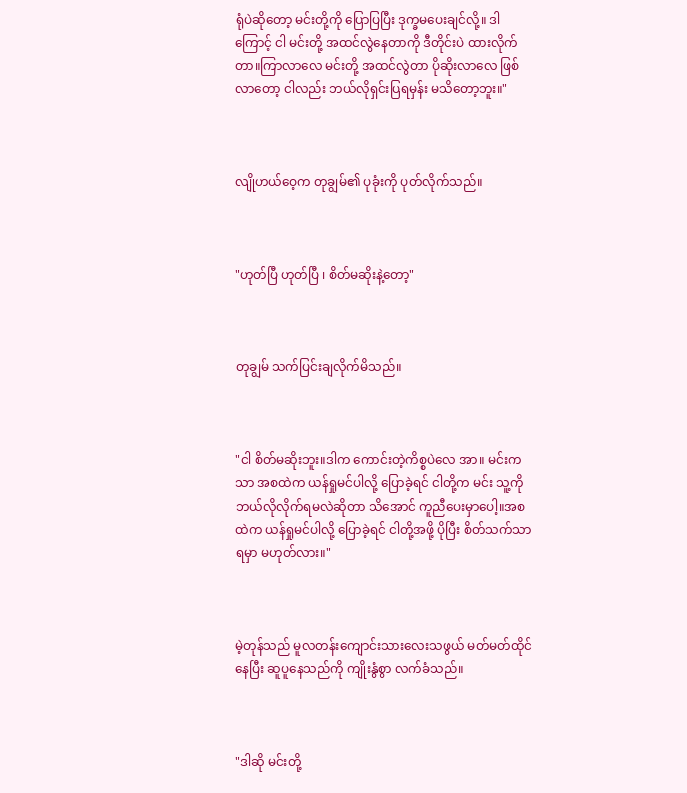ရုံပဲဆိုတော့ မင်းတို့ကို ပြောပြပြီး ဒုက္ခမပေးချင်လို့။ ဒါကြောင့် ငါ မင်းတို့ အထင်လွဲနေတာကို ဒီတိုင်းပဲ ထားလိုက်တာ။ကြာလာလေ မင်းတို့ အထင်လွဲတာ ပိုဆိုးလာလေ ဖြစ်လာတော့ ငါလည်း ဘယ်လိုရှင်းပြရမှန်း မသိတော့ဘူး။"



လျိုဟယ်ဝေ့က တုချွမ်၏ ပုခုံးကို ပုတ်လိုက်သည်။



"ဟုတ်ပြီ ဟုတ်ပြီ ၊ စိတ်မဆိုးနဲ့တော့"



တုချွမ် သက်ပြင်းချလိုက်မိသည်။



"ငါ စိတ်မဆိုးဘူး။ဒါက ကောင်းတဲ့ကိစ္စပဲလေ အာ။ မင်းကသာ အစထဲက ယန်ရှုမင်ပါလို့ ပြောခဲ့ရင် ငါတို့က မင်း သူ့ကို ဘယ်လိုလိုက်ရမလဲဆိုတာ သိအောင် ကူညီပေးမှာပေါ့။အစထဲက ယန်ရှုမင်ပါလို့ ပြောခဲ့ရင် ငါတို့အဖို့ ပိုပြီး စိတ်သက်သာရမှာ မဟုတ်လား။"



မဲ့တုန်သည် မူလတန်းကျောင်းသားလေးသဖွယ် မတ်မတ်ထိုင်နေပြီး ဆူပူနေသည်ကို ကျိုးနွံစွာ လက်ခံသည်။



"ဒါဆို မင်းတို့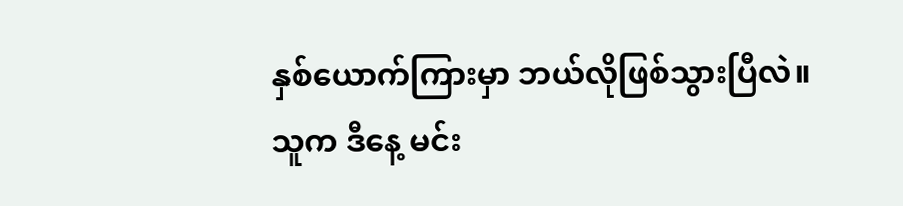နှစ်ယောက်ကြားမှာ ဘယ်လိုဖြစ်သွားပြီလဲ။ သူက ဒီနေ့ မင်း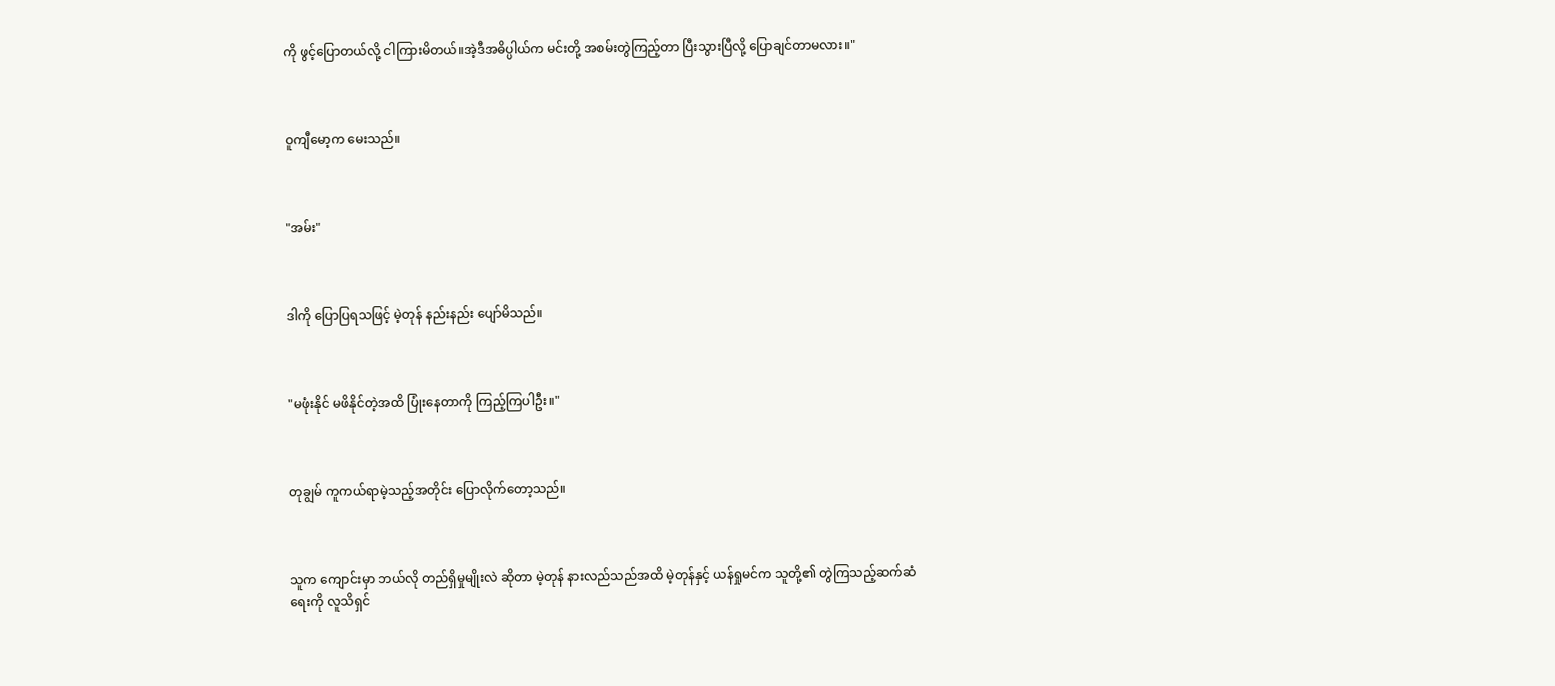ကို ဖွင့်ပြောတယ်လို့ ငါကြားမိတယ်။အဲ့ဒီအဓိပ္ပါယ်က မင်းတို့ အစမ်းတွဲကြည့်တာ ပြီးသွားပြီလို့ ပြောချင်တာမလား။"



ဝူကျီမော့က မေးသည်။



"အမ်း"



ဒါကို ပြောပြရသဖြင့် မဲ့တုန် နည်းနည်း ပျော်မိသည်။



"မဖုံးနိုင် မဖိနိုင်တဲ့အထိ ပြုံးနေတာကို ကြည့်ကြပါဦး။"



တုချွမ် ကူကယ်ရာမဲ့သည့်အတိုင်း ပြောလိုက်တော့သည်။



သူက ကျောင်းမှာ ဘယ်လို တည်ရှိမှုမျိုးလဲ ဆိုတာ မဲ့တုန် နားလည်သည်အထိ မဲ့တုန်နှင့် ယန်ရှုမင်က သူတို့၏ တွဲကြသည့်ဆက်ဆံရေးကို လူသိရှင်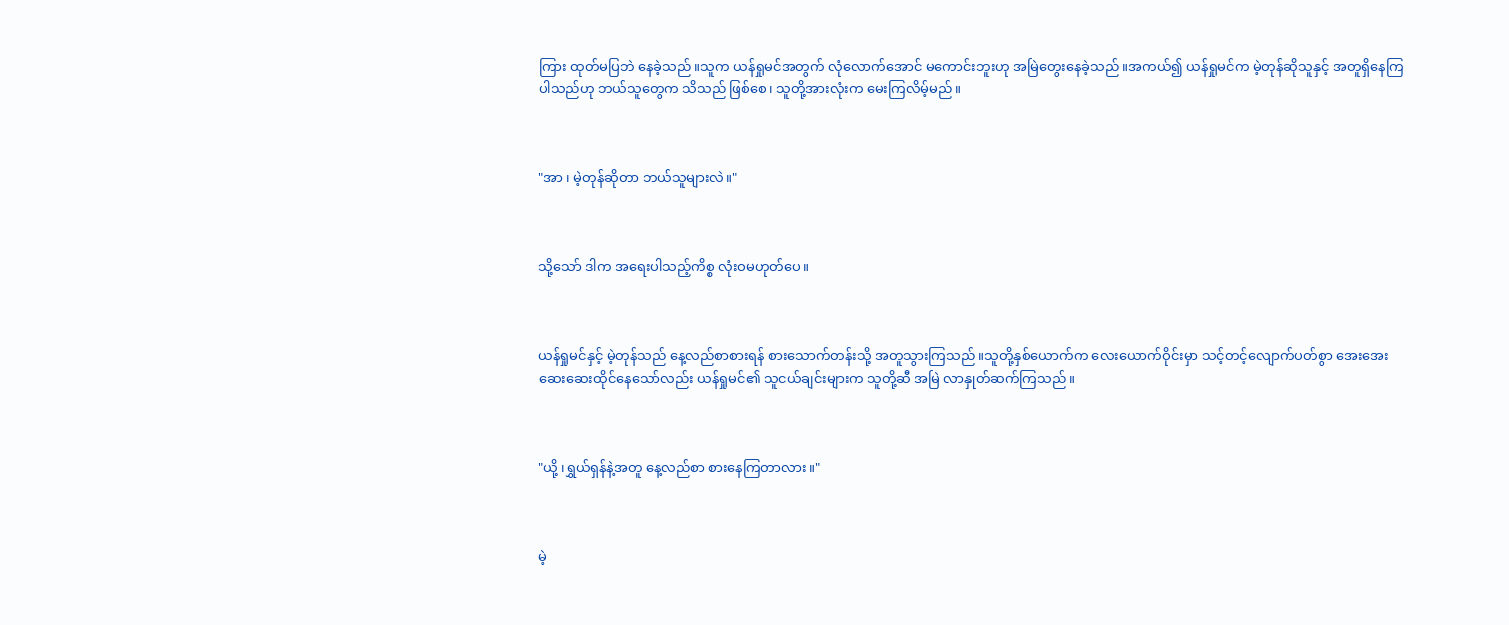ကြား ထုတ်မပြဘဲ နေခဲ့သည်။သူက ယန်ရှုမင်အတွက် လုံလောက်အောင် မကောင်းဘူးဟု အမြဲတွေးနေခဲ့သည်။အကယ်၍ ယန်ရှုမင်က မဲ့တုန်ဆိုသူနှင့် အတူရှိနေကြပါသည်ဟု ဘယ်သူတွေက သိသည် ဖြစ်စေ၊ သူတို့အားလုံးက မေးကြလိမ့်မည်။



"အာ ၊ မဲ့တုန်ဆိုတာ ဘယ်သူများလဲ။"



သို့သော် ဒါက အရေးပါသည့်ကိစ္စ လုံးဝမဟုတ်ပေ။



ယန်ရှုမင်နှင့် မဲ့တုန်သည် နေ့လည်စာစားရန် စားသောက်တန်းသို့ အတူသွားကြသည်။သူတို့နှစ်ယောက်က လေးယောက်ဝိုင်းမှာ သင့်တင့်လျောက်ပတ်စွာ အေးအေးဆေးဆေးထိုင်နေသော်လည်း ယန်ရှုမင်၏ သူငယ်ချင်းများက သူတို့ဆီ အမြဲ လာနှုတ်ဆက်ကြသည်။



"ယို့ ၊ရွှယ်ရှန်နဲ့အတူ နေ့လည်စာ စားနေကြတာလား။"



မဲ့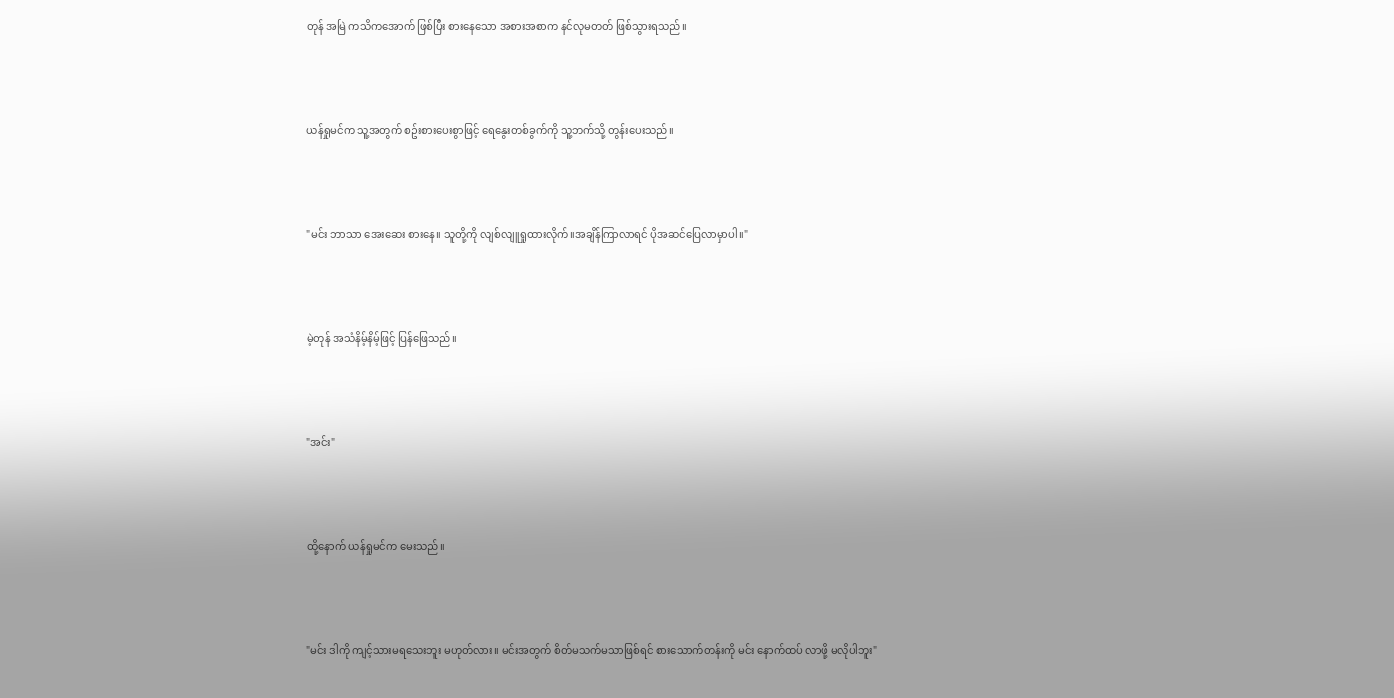တုန် အမြဲ ကသိကအောက် ဖြစ်ပြီး စားနေသော အစားအစာက နင်လုမတတ် ဖြစ်သွားရသည်။



ယန်ရှုမင်က သူ့အတွက် စဥ်းစားပေးစွာဖြင့် ရေနွေးတစ်ခွက်ကို သူ့ဘက်သို့ တွန်းပေးသည်။



"မင်း ဘာသာ အေးဆေး စားနေ။ သူတို့ကို လျစ်လျူရှုထားလိုက်။အချိန်ကြာလာရင် ပိုအဆင်ပြေလာမှာပါ။"



မဲ့တုန် အသံနိမ့်နိမ့်ဖြင့် ပြန်ဖြေသည်။



"အင်း"



ထို့နောက် ယန်ရှုမင်က မေးသည်။



"မင်း ဒါကို ကျင့်သားမရသေးဘူး မဟုတ်လား။ မင်းအတွက် စိတ်မသက်မသာဖြစ်ရင် စားသောက်တန်းကို မင်း နောက်ထပ် လာဖို့ မလိုပါဘူး"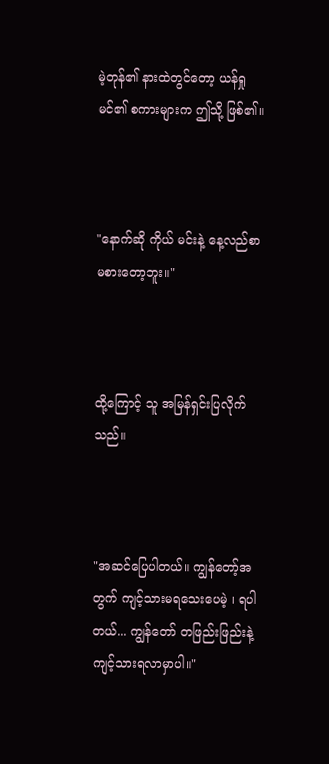မဲ့တုန်၏ နားထဲတွင်တော့ ယန်ရှုမင်၏ စကားများက ဤသို့ ဖြစ်၏။



"နောက်ဆို ကိုယ် မင်းနဲ့ နေ့လည်စာ မစားတော့ဘူး။"



ထို့ကြောင့် သူ အမြန်ရှင်းပြလိုက်သည်။



"အဆင်ပြေပါတယ်။ ကျွန်တော့်အတွက် ကျင့်သားမရသေးပေမဲ့ ၊ ရပါတယ်... ကျွန်တော် တဖြည်းဖြည်းနဲ့ ကျင့်သားရလာမှာပါ။"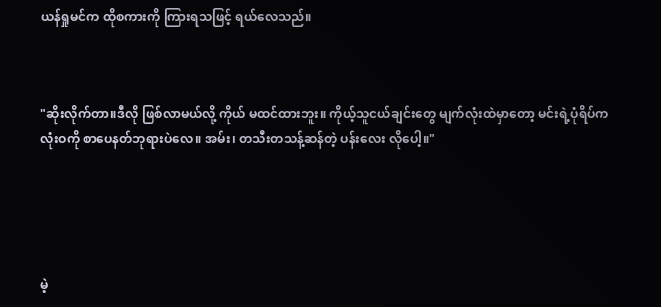ယန်ရှုမင်က ထိုစကားကို ကြားရသဖြင့် ရယ်လေသည်။



"ဆိုးလိုက်တာ။ဒီလို ဖြစ်လာမယ်လို့ ကိုယ် မထင်ထားဘူး။ ကိုယ့်သူငယ်ချင်းတွေ မျက်လုံးထဲမှာတော့ မင်းရဲ့ပုံရိပ်က လုံးဝကို စာပေနတ်ဘုရားပဲလေ။ အမ်း၊ တသီးတသန့်ဆန်တဲ့ ပန်းလေး လိုပေါ့။"





မဲ့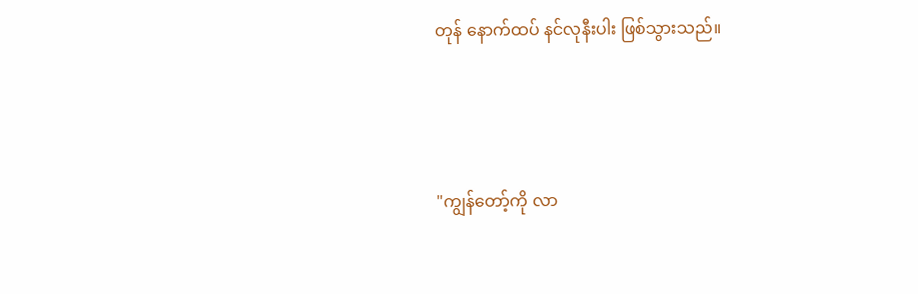တုန် နောက်ထပ် နင်လုနီးပါး ဖြစ်သွားသည်။



"ကျွန်တော့်ကို လာ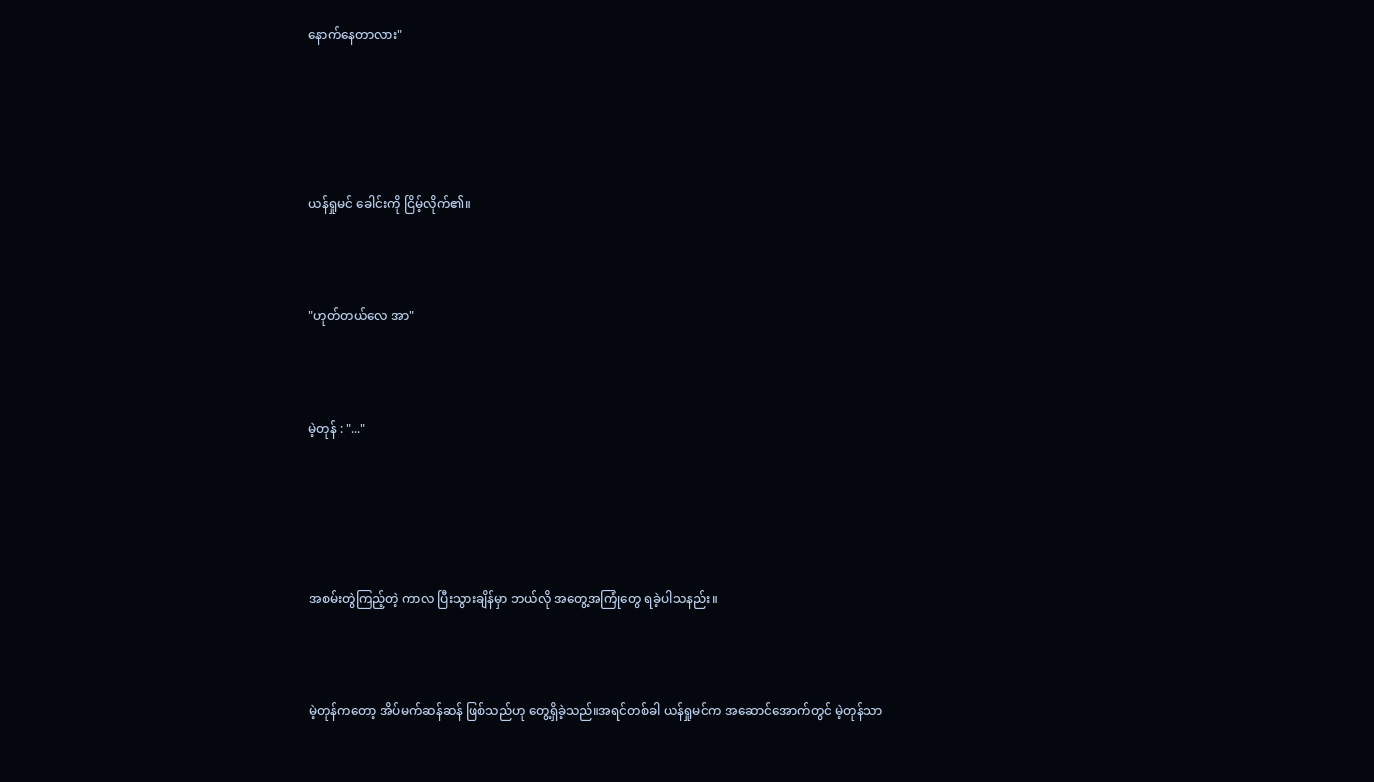နောက်နေတာလား"





ယန်ရှုမင် ခေါင်းကို ငြိမ့်လိုက်၏။



"ဟုတ်တယ်လေ အာ"



မဲ့တုန် : "..."





အစမ်းတွဲကြည့်တဲ့ ကာလ ပြီးသွားချိန်မှာ ဘယ်လို အတွေ့အကြုံတွေ ရခဲ့ပါသနည်း။



မဲ့တုန်ကတော့ အိပ်မက်ဆန်ဆန် ဖြစ်သည်ဟု တွေ့ရှိခဲ့သည်။အရင်တစ်ခါ ယန်ရှုမင်က အဆောင်အောက်တွင် မဲ့တုန်သာ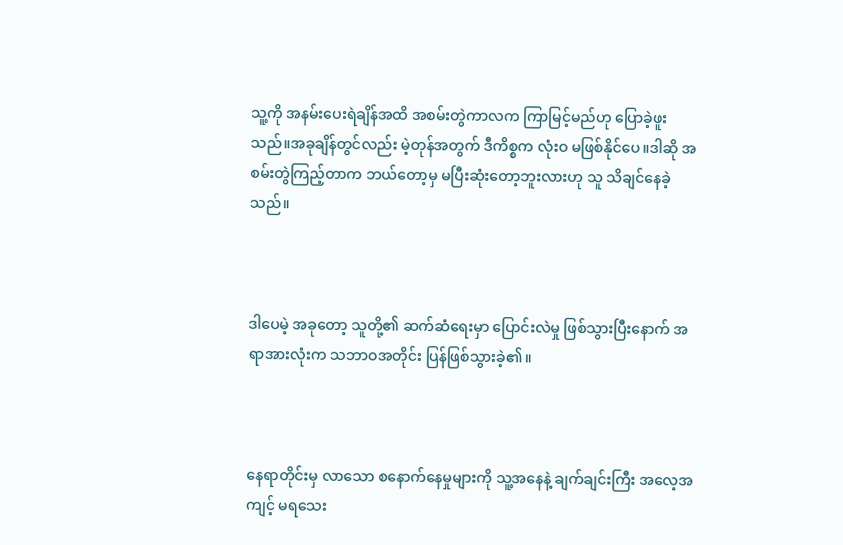သူ့ကို အနမ်းပေးရဲချိန်အထိ အစမ်းတွဲကာလက ကြာမြင့်မည်ဟု ပြောခဲ့ဖူးသည်။အခုချိန်တွင်လည်း မဲ့တုန်အတွက် ဒီကိစ္စက လုံးဝ မဖြစ်နိုင်ပေ။ဒါဆို အစမ်းတွဲကြည့်တာက ဘယ်တော့မှ မပြီးဆုံးတော့ဘူးလားဟု သူ သိချင်နေခဲ့သည်။



ဒါပေမဲ့ အခုတော့ သူတို့၏ ဆက်ဆံရေးမှာ ပြောင်းလဲမှု ဖြစ်သွားပြီးနောက် အရာအားလုံးက သဘာဝအတိုင်း ပြန်ဖြစ်သွားခဲ့၏။



နေရာတိုင်းမှ လာသော စနောက်နေမှုများကို သူ့အနေနဲ့ ချက်ချင်းကြီး အလေ့အကျင့် မရသေး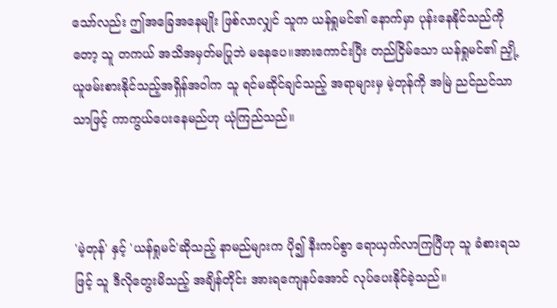သော်လည်း ဤအခြေအနေမျိုး ဖြစ်လာလျှင် သူက ယန်ရှုမင်၏ နောက်မှာ ပုန်းနေနိုင်သည်ကိုတော့ သူ တကယ် အသိအမှတ်မပြုဘဲ မနေပေ။အားကောင်းပြီး တည်ငြိမ်သော ယန်ရှုမင်၏ ညှို့ယူဖမ်းစားနိုင်သည့်အရှိန်အဝါက သူ ရင်မဆိုင်ချင်သည့် အရာများမှ မဲ့တုန်ကို အမြဲ ညင်ညင်သာသာဖြင့် ကာကွယ်ပေးနေမည်ဟု ယုံကြည်သည်။



'မဲ့တုန်' နှင့် 'ယန်ရှုမင်'ဆိုသည့် နာမည်များက ပို၍ နီးကပ်စွာ ရောယှက်လာကြပြီဟု သူ ခံစားရသဖြင့် သူ ဒီလိုတွေးမိသည့် အချိန်တိုင်း အားရကျေနပ်အောင် လုပ်ပေးနိုင်ခဲ့သည်။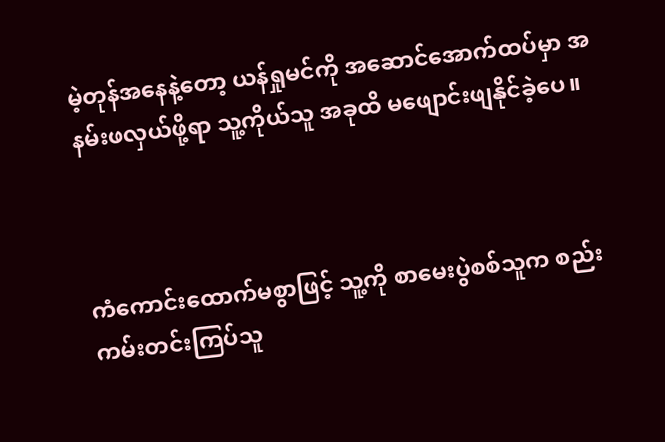မဲ့တုန်အနေနဲ့တော့ ယန်ရှုမင်ကို အဆောင်အောက်ထပ်မှာ အနမ်းဖလှယ်ဖို့ရာ သူ့ကိုယ်သူ အခုထိ မဖျောင်းဖျနိုင်ခဲ့ပေ။



ကံကောင်းထောက်မစွာဖြင့် သူ့ကို စာမေးပွဲစစ်သူက စည်းကမ်းတင်းကြပ်သူ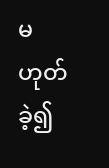မဟုတ်ခဲ့၍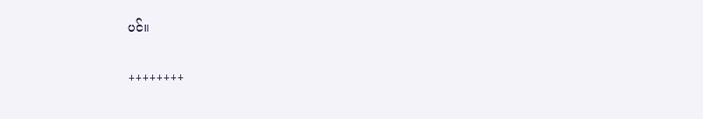ပင်။

++++++++